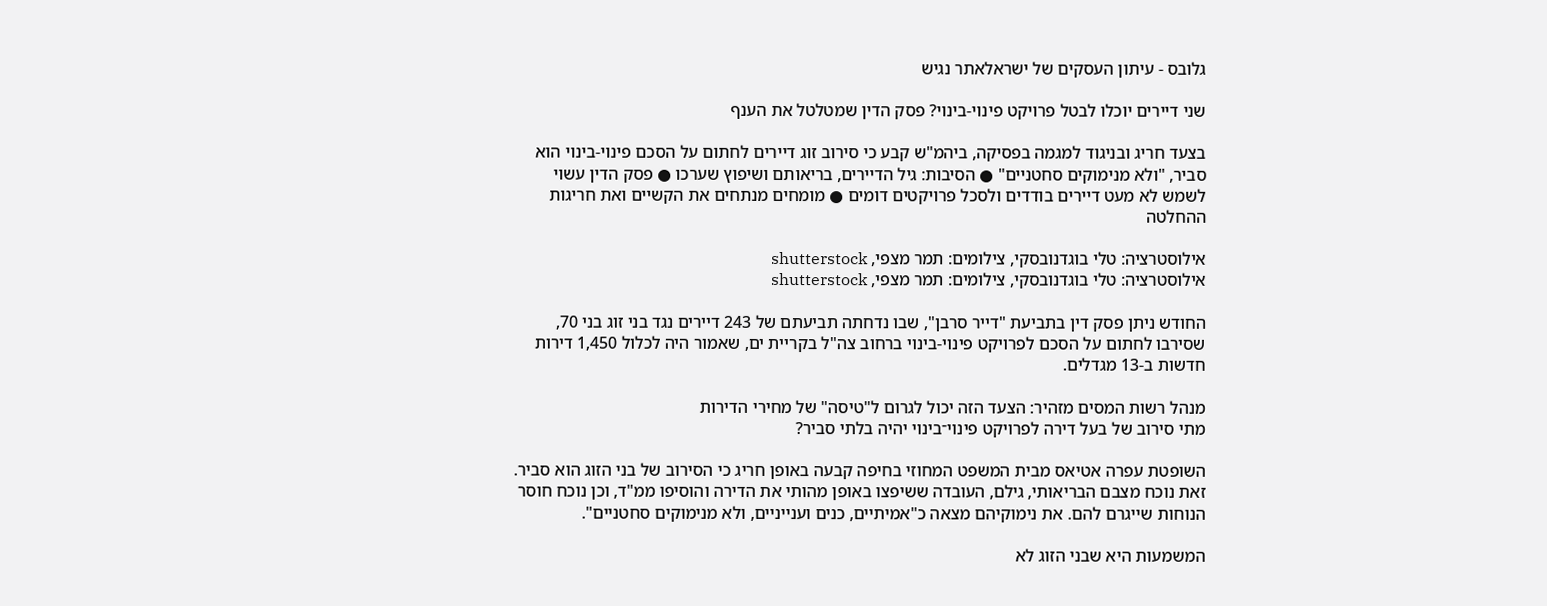גלובס - עיתון העסקים של ישראלאתר נגיש

שני דיירים יוכלו לבטל פרויקט פינוי-בינוי? פסק הדין שמטלטל את הענף

בצעד חריג ובניגוד למגמה בפסיקה, ביהמ"ש קבע כי סירוב זוג דיירים לחתום על הסכם פינוי-בינוי הוא סביר, "ולא מנימוקים סחטניים" ● הסיבות: גיל הדיירים, בריאותם ושיפוץ שערכו ● פסק הדין עשוי לשמש לא מעט דיירים בודדים ולסכל פרויקטים דומים ● מומחים מנתחים את הקשיים ואת חריגות ההחלטה

אילוסטרציה: טלי בוגדנובסקי, צילומים: תמר מצפי, shutterstock
אילוסטרציה: טלי בוגדנובסקי, צילומים: תמר מצפי, shutterstock

החודש ניתן פסק דין בתביעת "דייר סרבן", שבו נדחתה תביעתם של 243 דיירים נגד בני זוג בני 70, שסירבו לחתום על הסכם לפרויקט פינוי-בינוי ברחוב צה"ל בקריית ים, שאמור היה לכלול 1,450 דירות חדשות ב-13 מגדלים.

מנהל רשות המסים מזהיר: הצעד הזה יכול לגרום ל"טיסה" של מחירי הדירות
מתי סירוב של בעל דירה לפרויקט פינוי־בינוי יהיה בלתי סביר?

השופטת עפרה אטיאס מבית המשפט המחוזי בחיפה קבעה באופן חריג כי הסירוב של בני הזוג הוא סביר. זאת נוכח מצבם הבריאותי, גילם, העובדה ששיפצו באופן מהותי את הדירה והוסיפו ממ"ד, וכן נוכח חוסר הנוחות שייגרם להם. את נימוקיהם מצאה כ"אמיתיים, כנים וענייניים, ולא מנימוקים סחטניים".

המשמעות היא שבני הזוג לא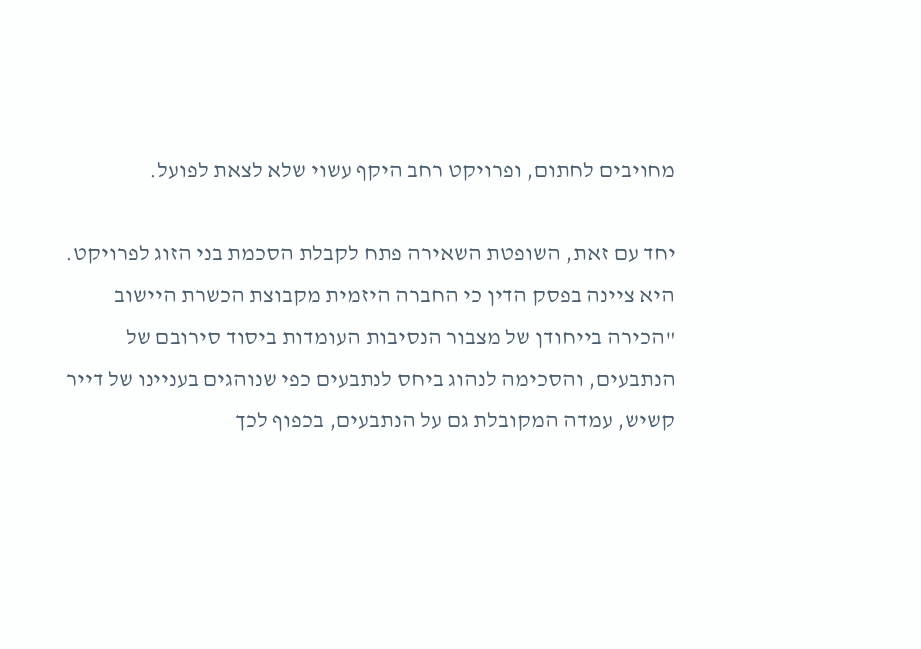מחויבים לחתום, ופרויקט רחב היקף עשוי שלא לצאת לפועל.

יחד עם זאת, השופטת השאירה פתח לקבלת הסכמת בני הזוג לפרויקט. היא ציינה בפסק הדין כי החברה היזמית מקבוצת הכשרת היישוב "הכירה בייחודן של מצבור הנסיבות העומדות ביסוד סירובם של הנתבעים, והסכימה לנהוג ביחס לנתבעים כפי שנוהגים בעניינו של דייר קשיש, עמדה המקובלת גם על הנתבעים, בכפוף לכך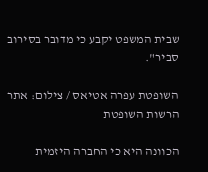שבית המשפט יקבע כי מדובר בסירוב סביר".

השופטת עפרה אטיאס / צילום: אתר הרשות השופטת

הכוונה היא כי החברה היזמית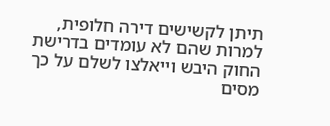תיתן לקשישים דירה חלופית, למרות שהם לא עומדים בדרישת החוק היבש וייאלצו לשלם על כך מסים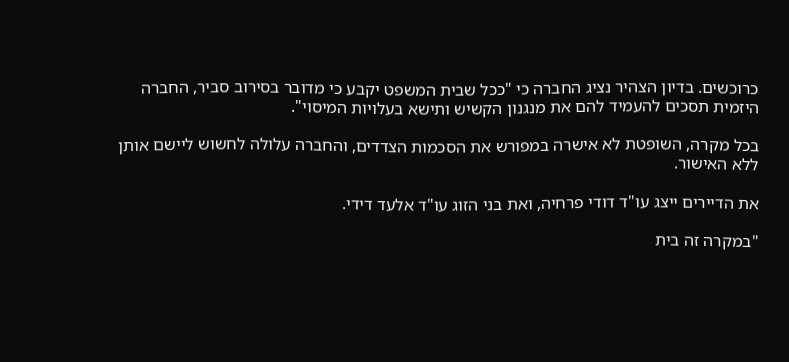כרוכשים. בדיון הצהיר נציג החברה כי "ככל שבית המשפט יקבע כי מדובר בסירוב סביר, החברה היזמית תסכים להעמיד להם את מנגנון הקשיש ותישא בעלויות המיסוי".

בכל מקרה, השופטת לא אישרה במפורש את הסכמות הצדדים, והחברה עלולה לחשוש ליישם אותן ללא האישור.

את הדיירים ייצג עו"ד דודי פרחיה, ואת בני הזוג עו"ד אלעד דידי.

"במקרה זה בית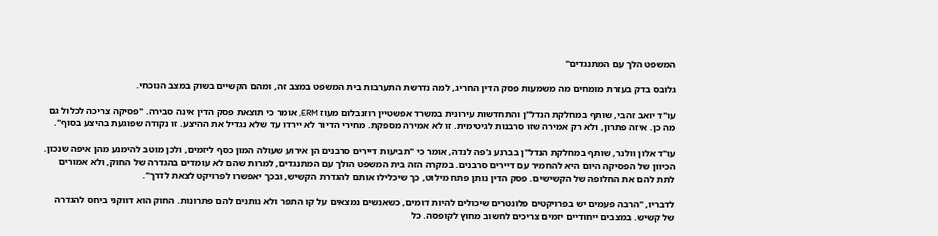המשפט הלך עם המתנגדים"

גלובס בדק בעזרת מומחים מה משמעות פסק הדין החריג, למה נדרשת התערבות בית המשפט במצב זה, ומהם הקשיים בשוק במצב הנוכחי.

עו"ד יואב זהבי, שותף במחלקת הנדל"ן והתחדשות עירונית במשרד אפשטיין רוזנבלום מעוז ERM, אומר כי תוצאת פסק הדין אינה סבירה. "פסיקה צריכה לכלול גם מה כן. איזה פתרון, ולא רק אמירה שזו סרבנות לגיטימית. זו לא אמירה מספקת. מחירי הדיור לא יירדו עד שלא נגדיל את ההיצע. זו נקודה שפוגעת בהיצע בסוף".

עו"ד אלון וולנר, שותף במחלקת הנדל"ן בברנע ג'פה לנדה, אומר כי "תביעות דיירים סרבנים הן אירוע שעולה המון כסף ליזמים, ולכן מוטב להימנע מהן איפה שנכון. הכיוון של הפסיקה היום היא להחמיר עם דיירים סרבנים. במקרה הזה בית המשפט הולך עם המתנגדים, למרות שהם לא עומדים בהגדרה של החוק, ולא אמורים לתת להם את החלופה של הקשישים. פסק הדין נותן פתח מילוט, כך שיכלילו אותם להגדרת הקשיש, ובכך יאפשרו לפרויקט לצאת לדרך".

לדבריו, "הרבה פעמים יש בפרויקטים פלונטרים שיכולים להיות דומים, כשאנשים נמצאים על קו התפר ולא נותנים להם פתרונות. החוק הוא דווקני ביחס להגדרה של קשיש. במצבים ייחודיים יזמים צריכים לחשוב מחוץ לקופסה. כל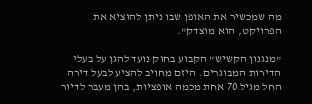מה שמכשיר את האופן שבו ניתן להוציא את הפרויקט, הוא מוצדק".

"מנגנון הקשיש" הקבוע בחוק נועד להגן על בעלי הדירות המבוגרים. היזם מחויב להציע לבעל דירה החל מגיל 70 אחת מכמה אופציות, בהן מעבר לדיור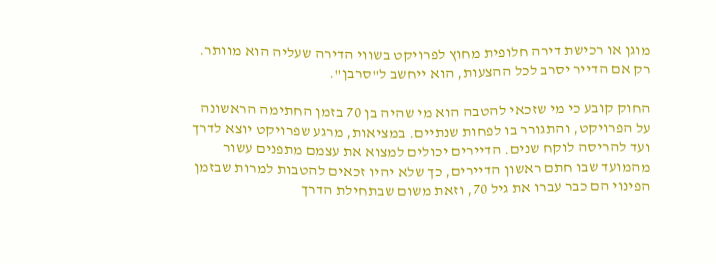מוגן או רכישת דירה חלופית מחוץ לפרויקט בשווי הדירה שעליה הוא מוותר. רק אם הדייר יסרב לכל ההצעות, הוא ייחשב ל"סרבן".

החוק קובע כי מי שזכאי להטבה הוא מי שהיה בן 70 בזמן החתימה הראשונה על הפרויקט, והתגורר בו לפחות שנתיים. במציאות, מרגע שפרויקט יוצא לדרך ועד להריסה לוקח שנים. הדיירים יכולים למצוא את עצמם מתפנים עשור מהמועד שבו חתם ראשון הדיירים, כך שלא יהיו זכאים להטבות למרות שבזמן הפינוי הם כבר עברו את גיל 70, וזאת משום שבתחילת הדרך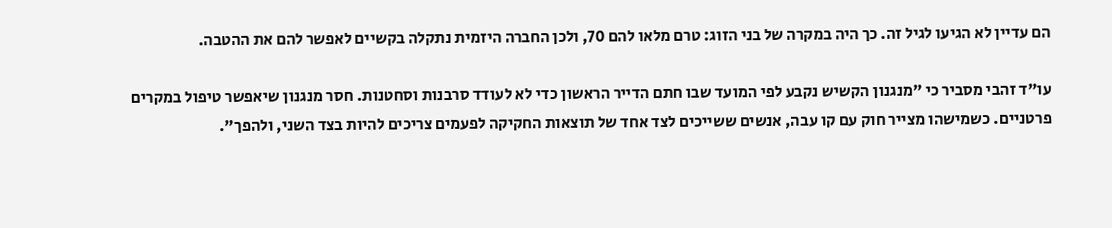הם עדיין לא הגיעו לגיל זה. כך היה במקרה של בני הזוג: טרם מלאו להם 70, ולכן החברה היזמית נתקלה בקשיים לאפשר להם את ההטבה.

עו"ד זהבי מסביר כי "מנגנון הקשיש נקבע לפי המועד שבו חתם הדייר הראשון כדי לא לעודד סרבנות וסחטנות. חסר מנגנון שיאפשר טיפול במקרים פרטניים. כשמישהו מצייר חוק עם קו עבה, אנשים ששייכים לצד אחד של תוצאות החקיקה לפעמים צריכים להיות בצד השני, ולהפך".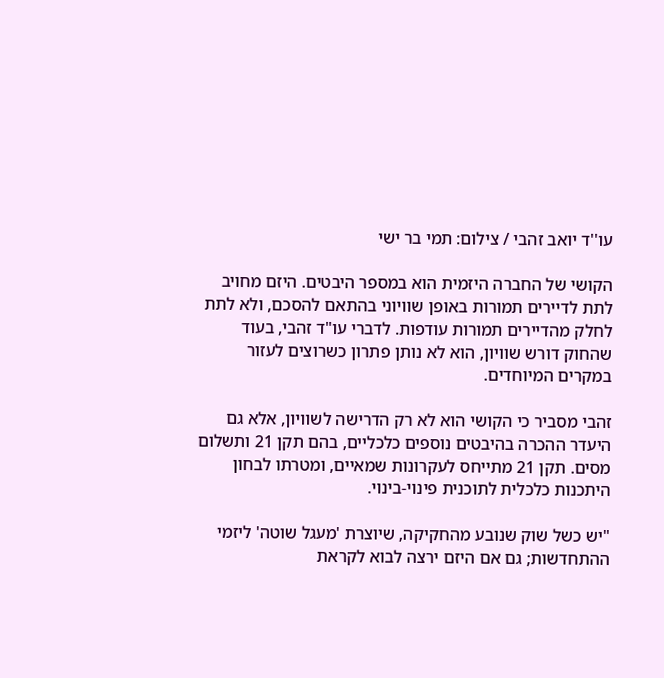עו''ד יואב זהבי / צילום: תמי בר ישי

הקושי של החברה היזמית הוא במספר היבטים. היזם מחויב לתת לדיירים תמורות באופן שוויוני בהתאם להסכם, ולא לתת לחלק מהדיירים תמורות עודפות. לדברי עו"ד זהבי, בעוד שהחוק דורש שוויון, הוא לא נותן פתרון כשרוצים לעזור במקרים המיוחדים.

זהבי מסביר כי הקושי הוא לא רק הדרישה לשוויון, אלא גם היעדר ההכרה בהיבטים נוספים כלכליים, בהם תקן 21 ותשלום מסים. תקן 21 מתייחס לעקרונות שמאיים, ומטרתו לבחון היתכנות כלכלית לתוכנית פינוי-בינוי.

"יש כשל שוק שנובע מהחקיקה, שיוצרת 'מעגל שוטה' ליזמי ההתחדשות; גם אם היזם ירצה לבוא לקראת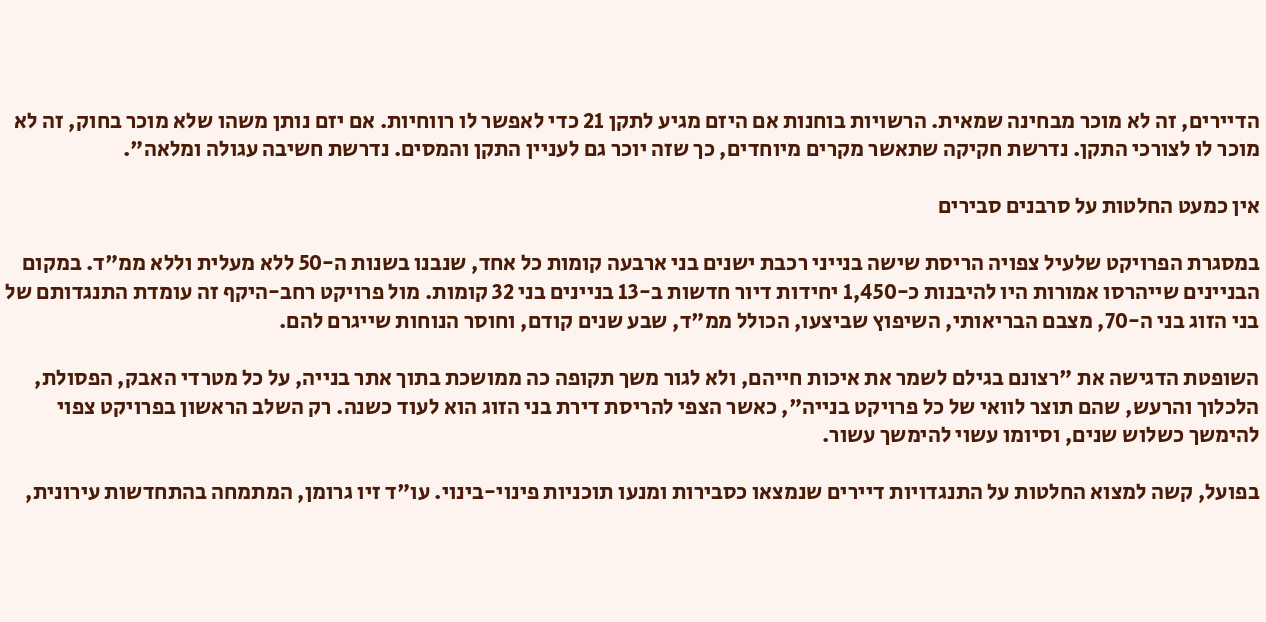הדיירים, זה לא מוכר מבחינה שמאית. הרשויות בוחנות אם היזם מגיע לתקן 21 כדי לאפשר לו רווחיות. אם יזם נותן משהו שלא מוכר בחוק, זה לא מוכר לו לצורכי התקן. נדרשת חקיקה שתאשר מקרים מיוחדים, כך שזה יוכר גם לעניין התקן והמסים. נדרשת חשיבה עגולה ומלאה".

אין כמעט החלטות על סרבנים סבירים

במסגרת הפרויקט שלעיל צפויה הריסת שישה בנייני רכבת ישנים בני ארבעה קומות כל אחד, שנבנו בשנות ה-50 ללא מעלית וללא ממ"ד. במקום הבניינים שייהרסו אמורות היו להיבנות כ-1,450 יחידות דיור חדשות ב-13 בניינים בני 32 קומות. מול פרויקט רחב-היקף זה עומדת התנגדותם של בני הזוג בני ה-70, מצבם הבריאותי, השיפוץ שביצעו, הכולל ממ"ד, שבע שנים קודם, וחוסר הנוחות שייגרם להם.

השופטת הדגישה את "רצונם בגילם לשמר את איכות חייהם, ולא לגור משך תקופה כה ממושכת בתוך אתר בנייה, על כל מטרדי האבק, הפסולת, הלכלוך והרעש, שהם תוצר לוואי של כל פרויקט בנייה", כאשר הצפי להריסת דירת בני הזוג הוא לעוד כשנה. רק השלב הראשון בפרויקט צפוי להימשך כשלוש שנים, וסיומו עשוי להימשך עשור.

בפועל, קשה למצוא החלטות על התנגדויות דיירים שנמצאו כסבירות ומנעו תוכניות פינוי-בינוי. עו"ד זיו גרומן, המתמחה בהתחדשות עירונית,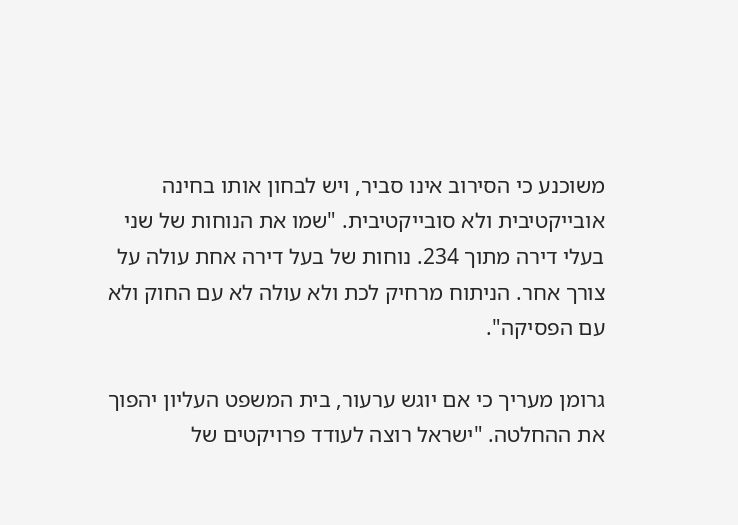משוכנע כי הסירוב אינו סביר, ויש לבחון אותו בחינה אובייקטיבית ולא סובייקטיבית. "שמו את הנוחות של שני בעלי דירה מתוך 234. נוחות של בעל דירה אחת עולה על צורך אחר. הניתוח מרחיק לכת ולא עולה לא עם החוק ולא עם הפסיקה".

גרומן מעריך כי אם יוגש ערעור, בית המשפט העליון יהפוך את ההחלטה. "ישראל רוצה לעודד פרויקטים של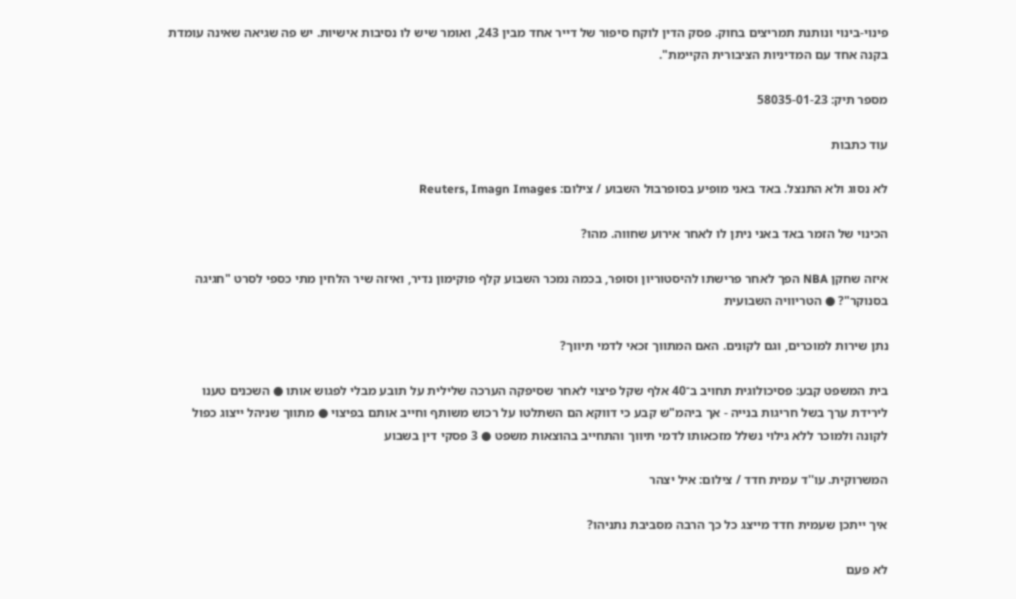פינוי-בינוי ונותנת תמריצים בחוק. פסק הדין לוקח סיפור של דייר אחד מבין 243, ואומר שיש לו נסיבות אישיות. יש פה שגיאה שאינה עומדת בקנה אחד עם המדיניות הציבורית הקיימת".

מספר תיק: 58035-01-23

עוד כתבות

לא נסוג ולא התנצל. באד באני מופיע בסופרבול השבוע / צילום: Reuters, Imagn Images

הכינוי של הזמר באד באני ניתן לו לאחר אירוע שחווה. מהו?

איזה שחקן NBA הפך לאחר פרישתו להיסטוריון וסופר, בכמה נמכר השבוע קלף פוקימון נדיר, ואיזה שיר הלחין מתי כספי לסרט "חגיגה בסנוקר"? ● הטריוויה השבועית

נתן שירות למוכרים, וגם לקונים. האם המתווך זכאי לדמי תיווך?

בית המשפט קבע: פסיכולוגית תחויב ב־40 אלף שקל פיצוי לאחר שסיפקה הערכה שלילית על תובע מבלי לפגוש אותו ● השכנים טענו לירידת ערך בשל חריגות בנייה - אך ביהמ"ש קבע כי דווקא הם השתלטו על רכוש משותף וחייב אותם בפיצוי ● מתווך שניהל ייצוג כפול לקונה ולמוכר ללא גילוי נשלל מזכאותו לדמי תיווך והתחייב בהוצאות משפט ● 3 פסקי דין בשבוע

המשרוקית. עו''ד עמית חדד / צילום: איל יצהר

איך ייתכן שעמית חדד מייצג כל כך הרבה מסביבת נתניהו?

לא פעם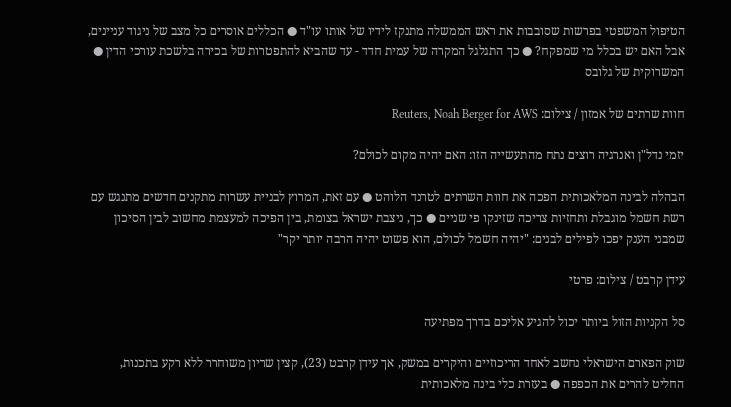הטיפול המשפטי בפרשות שסובבות את ראש הממשלה מתנקז לידיו של אותו עו"ד ● הכללים אוסרים כל מצב של ניגוד עניינים, אבל האם יש בכלל מי שמפקח? ● כך התגלגל המקרה של עמית חדד - עד שהביא להתפטרות של בכירה בלשכת עורכי הדין ● המשרוקית של גלובס

חוות שרתים של אמזון / צילום: Reuters, Noah Berger for AWS

יזמי נדל"ן ואנרגיה רוצים נתח מהתעשייה הזו: האם יהיה מקום לכולם?

הבהלה לבינה המלאכותית הפכה את חוות השרתים לטרנד הלוהט ● עם זאת, המרוץ לבניית עשרות מתקנים חדשים מתנגש עם רשת חשמל מוגבלת ותחזיות צריכה שזינקו פי שניים ● כך, ניצבת ישראל בצומת, בין הפיכה למעצמת מחשוב לבין הסיכון שמבני הענק יפכו לפילים לבנים: "יהיה חשמל לכולם, הוא פשוט יהיה הרבה יותר יקר"

עידן קרבט / צילום: פרטי

סל הקניות הזול ביותר יכול להגיע אליכם בדרך מפתיעה

שוק הפארם הישראלי נחשב לאחד הריכוזיים והיקרים במשק, אך עידן קרבט (23), קצין שריון משוחרר ללא רקע בתכנות, החליט להרים את הכפפה ● בעזרת כלי בינה מלאכותית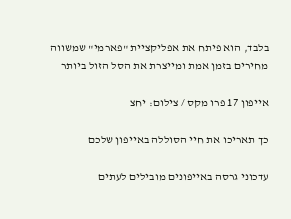בלבד, הוא פיתח את אפליקציית "פארמי" שמשווה מחירים בזמן אמת ומייצרת את הסל הזול ביותר

אייפון 17 פרו מקס / צילום: יחצ

כך תאריכו את חיי הסוללה באייפון שלכם

עדכוני גרסה באייפונים מובילים לעתים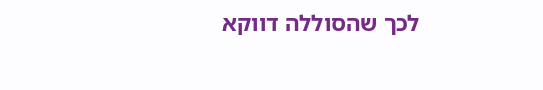לכך שהסוללה דווקא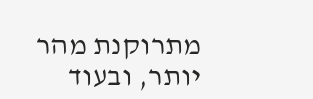מתרוקנת מהר יותר, ובעוד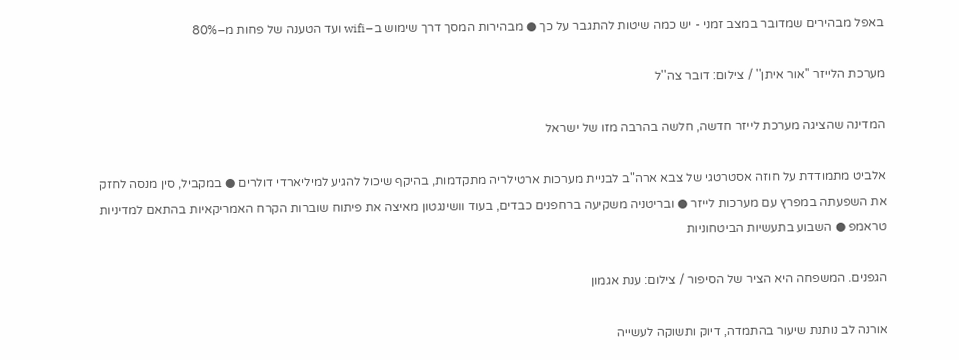באפל מבהירים שמדובר במצב זמני - יש כמה שיטות להתגבר על כך ● מבהירות המסך דרך שימוש ב–wifi ועד הטענה של פחות מ–80%

מערכת הלייזר ''אור איתן'' / צילום: דובר צה''ל

המדינה שהציגה מערכת לייזר חדשה, חלשה בהרבה מזו של ישראל

אלביט מתמודדת על חוזה אסטרטגי של צבא ארה"ב לבניית מערכות ארטילריה מתקדמות, בהיקף שיכול להגיע למיליארדי דולרים ● במקביל, סין מנסה לחזק את השפעתה במפרץ עם מערכות לייזר ● ובריטניה משקיעה ברחפנים כבדים, בעוד וושינגטון מאיצה את פיתוח שוברות הקרח האמריקאיות בהתאם למדיניות טראמפ ● השבוע בתעשיות הביטחוניות

הגפנים. המשפחה היא הציר של הסיפור / צילום: ענת אגמון

אורנה לב נותנת שיעור בהתמדה, דיוק ותשוקה לעשייה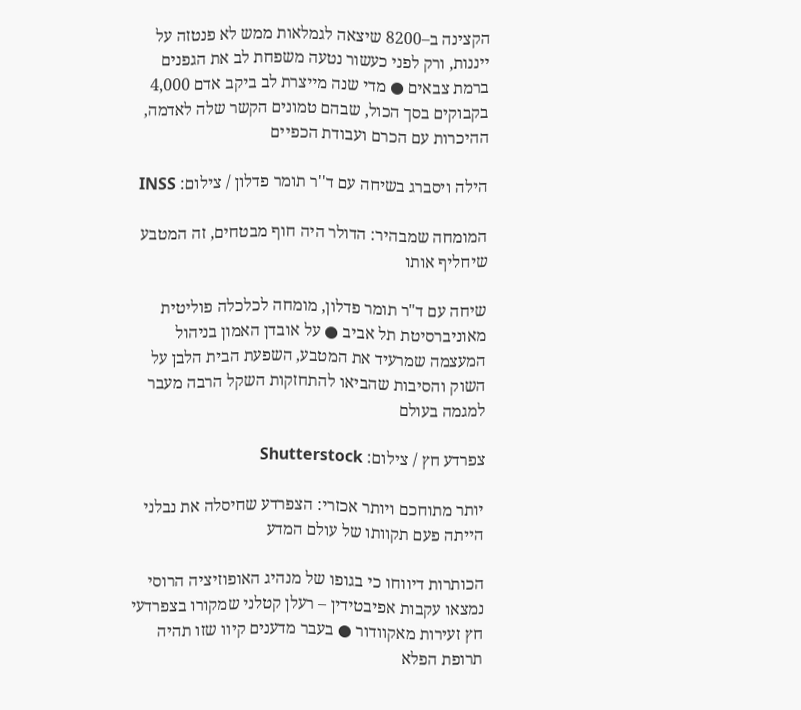הקצינה ב–8200 שיצאה לגמלאות ממש לא פנטזה על ייננות, ורק לפני כעשור נטעה משפחת לב את הגפנים ברמת צבאים ● מדי שנה מייצרת לב ביקב אדם 4,000 בקבוקים בסך הכול, שבהם טמונים הקשר שלה לאדמה, ההיכרות עם הכרם ועבודת הכפיים

הילה ויסברג בשיחה עם ד''ר תומר פדלון / צילום: INSS

המומחה שמבהיר: הדולר היה חוף מבטחים, זה המטבע שיחליף אותו

שיחה עם ד"ר תומר פדלון, מומחה לכלכלה פוליטית מאוניברסיטת תל אביב ● על אובדן האמון בניהול המעצמה שמרעיד את המטבע, השפעת הבית הלבן על השוק והסיבות שהביאו להתחזקות השקל הרבה מעבר למגמה בעולם

צפרדע חץ / צילום: Shutterstock

יותר מתוחכם ויותר אכזרי: הצפרדע שחיסלה את נבלני הייתה פעם תקוותו של עולם המדע

הכותרות דיווחו כי בגופו של מנהיג האופוזיציה הרוסי נמצאו עקבות אפיבטידין – רעלן קטלני שמקורו בצפרדעי חץ זעירות מאקוודור ● בעבר מדענים קיוו שזו תהיה תרופת הפלא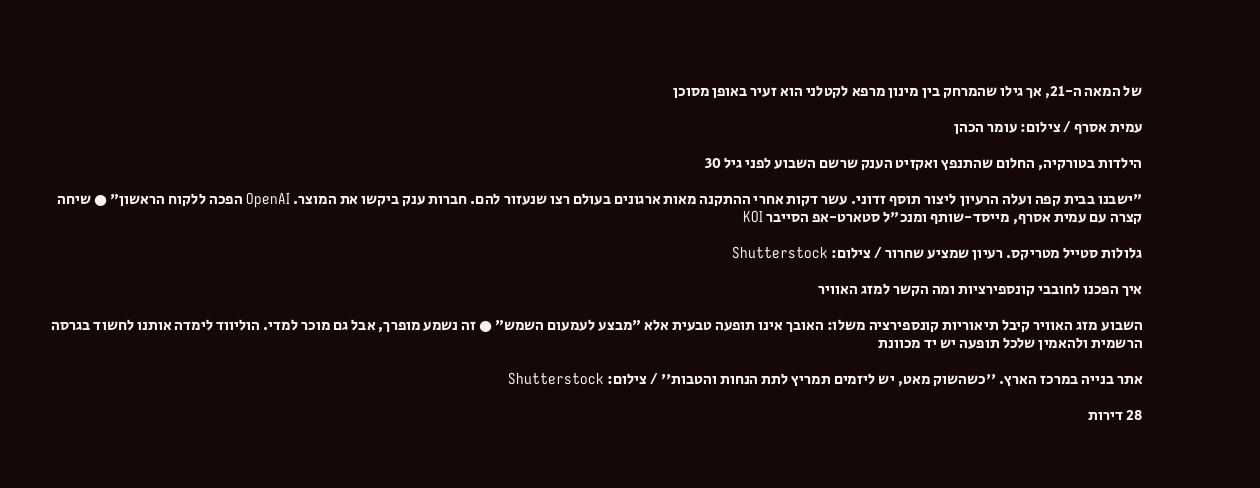של המאה ה-21, אך גילו שהמרחק בין מינון מרפא לקטלני הוא זעיר באופן מסוכן

עמית אסרף / צילום: עומר הכהן

הילדות בטורקיה, החלום שהתנפץ ואקזיט הענק שרשם השבוע לפני גיל 30

"ישבנו בבית קפה ועלה הרעיון ליצור תוסף זדוני. עשר דקות אחרי ההתקנה מאות ארגונים בעולם רצו שנעזור להם. חברות ענק ביקשו את המוצר. OpenAI הפכה ללקוח הראשון" ● שיחה קצרה עם עמית אסרף, מייסד-שותף ומנכ"ל סטארט-אפ הסייבר KOI

גלולות סטייל מטריקס. רעיון שמציע שחרור / צילום: Shutterstock

איך הפכנו לחובבי קונספירציות ומה הקשר למזג האוויר

השבוע מזג האוויר קיבל תיאוריות קונספירציה משלו: האובך אינו תופעה טבעית אלא "מבצע לעמעום השמש" ● זה נשמע מופרך, אבל גם מוכר למדי. הוליווד לימדה אותנו לחשוד בגרסה הרשמית ולהאמין שלכל תופעה יש יד מכוונת

אתר בנייה במרכז הארץ. ''כשהשוק מאט, יש ליזמים תמריץ לתת הנחות והטבות'' / צילום: Shutterstock

28 דירות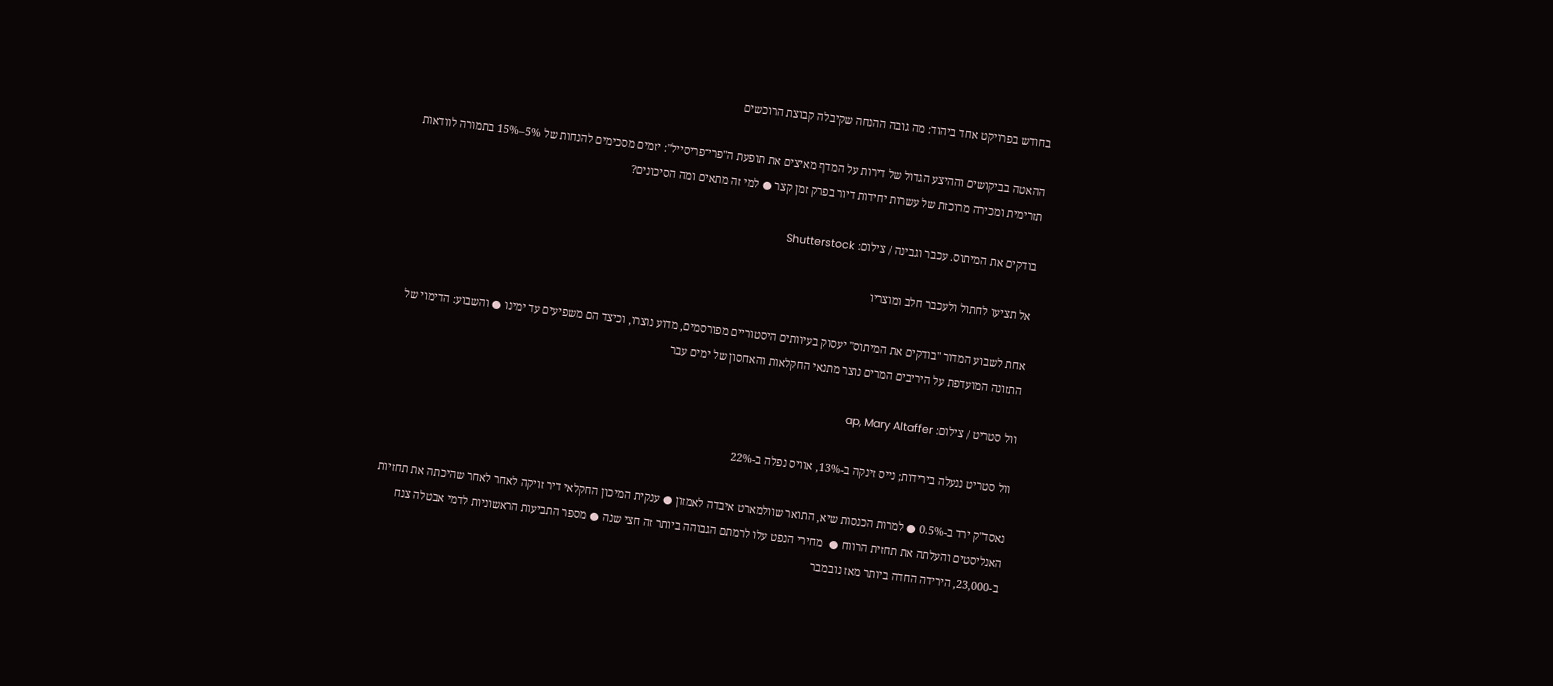בחודש בפרויקט אחד ביהוד: מה גובה ההנחה שקיבלה קבוצת הרוכשים

ההאטה בביקושים וההיצע הגדול של דירות על המדף מאיצים את תופעת ה"פרי־פריסייל": יזמים מסכימים להנחות של 5%–15% בתמורה לוודאות תזרימית ומכירה מרוכזת של עשרות יחידות דיור בפרק זמן קצר ● למי זה מתאים ומה הסיכונים?

בודקים את המיתוס. עכבר וגבינה / צילום: Shutterstock

אל תציעו לחתול ולעכבר חלב ומוצריו

אחת לשבוע המדור "בודקים את המיתוס" יעסוק בעיוותים היסטוריים מפורסמים, מדוע נוצרו, וכיצד הם משפיעים עד ימינו ● והשבוע: הדימוי של התזונה המועדפת על היריבים המרים נוצר מתנאי החקלאות והאחסון של ימים עבר

וול סטריט / צילום: ap, Mary Altaffer

וול סטריט ננעלה בירידות; נייס זינקה ב-13%, אוויס נפלה ב-22%

נאסד"ק ירד ב-0.5% ● למרות הכנסות שיא, התואר שוולמארט איבדה לאמזון ● ענקית המיכון החקלאי דיר זויקה לאחר לאחר שהיכתה את תחזיות האנליסטים והעלתה את תחזית הרווח ●  מחירי הנפט עלו לרמתם הגבוהה ביותר זה חצי שנה ● מספר התביעות הראשוניות לדמי אבטלה צנח ב-23,000, הירידה החדה ביותר מאז נובמבר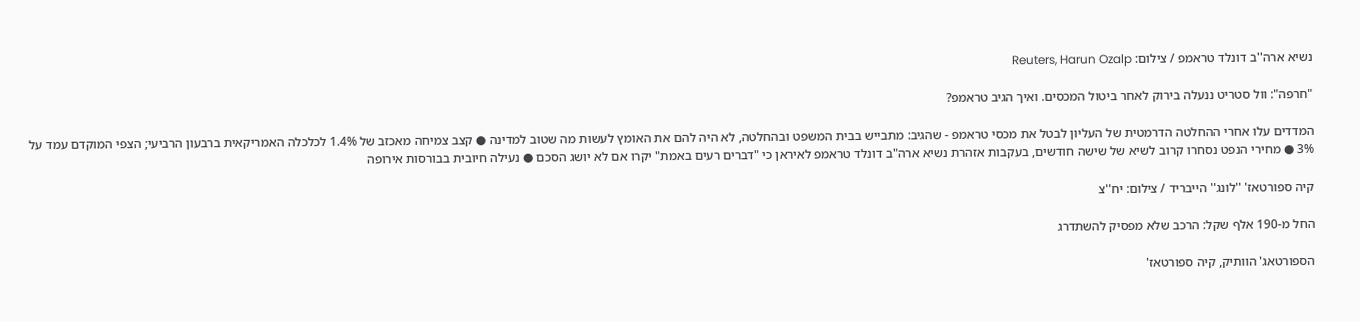נשיא ארה''ב דונלד טראמפ / צילום: Reuters, Harun Ozalp

"חרפה": וול סטריט ננעלה בירוק לאחר ביטול המכסים. ואיך הגיב טראמפ?

המדדים עלו אחרי ההחלטה הדרמטית של העליון לבטל את מכסי טראמפ - שהגיב: מתבייש בבית המשפט ובהחלטה, לא היה להם את האומץ לעשות מה שטוב למדינה ● קצב צמיחה מאכזב של 1.4% לכלכלה האמריקאית ברבעון הרביעי; הצפי המוקדם עמד על 3% ● מחירי הנפט נסחרו קרוב לשיא של שישה חודשים, בעקבות אזהרת נשיא ארה"ב דונלד טראמפ לאיראן כי "דברים רעים באמת" יקרו אם לא יושג הסכם ● נעילה חיובית בבורסות אירופה

קיה ספורטאז' ''לונג'' הייבריד / צילום: יח''צ

החל מ-190 אלף שקל: הרכב שלא מפסיק להשתדרג

הספורטאג' הוותיק, קיה ספורטאז'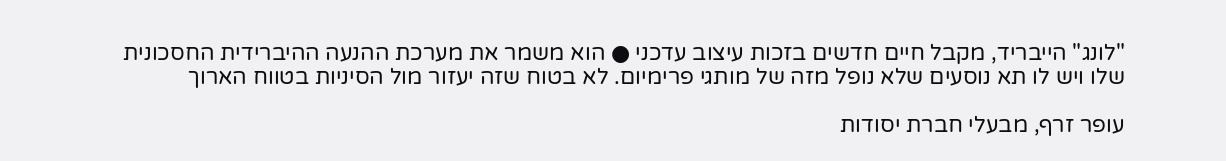"לונג" הייבריד, מקבל חיים חדשים בזכות עיצוב עדכני ● הוא משמר את מערכת ההנעה ההיברידית החסכונית שלו ויש לו תא נוסעים שלא נופל מזה של מותגי פרימיום. לא בטוח שזה יעזור מול הסיניות בטווח הארוך

עופר זרף, מבעלי חברת יסודות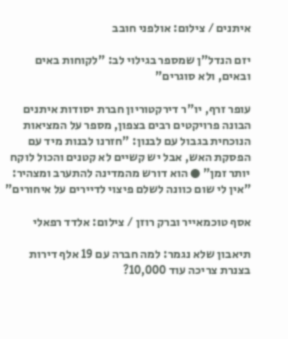איתנים / צילום: אולפני חובב

יזם הנדל"ן שמספר בגילוי לב: "לקוחות באים ובאים, ולא סוגרים"

עופר זרף, יו"ר דירקטוריון חברת יסודות איתנים הבונה פרויקטים רבים בצפון, מספר על המציאות הנוכחית בגבול עם לבנון: "חזרנו לבנות מיד עם הפסקת האש, אבל יש קשיים לא קטנים והכול לוקח יותר זמן" ● הוא דורש מהמדינה להתערב ומצהיר: "אין לי שום כוונה לשלם פיצוי לדיירים על איחורים"

אסף טוכמאייר וברק רוזן / צילום: אלדד רפאלי

תיאבון שלא נגמר: למה חברה עם 19 אלף דירות בצנרת צריכה עוד 10,000?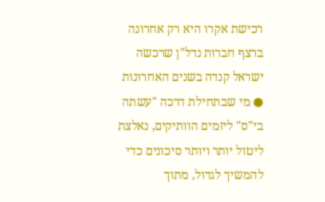רכישת אקרו היא רק אחרונה ברצף חברות נדל"ן שרכשה ישראל קנדה בשנים האחרונות ● מי שבתחילת דרכה "עשתה בי"ס" ליזמים הוותיקים, נאלצת ליטול יותר ויותר סיכונים כדי להמשיך לגדול, מתוך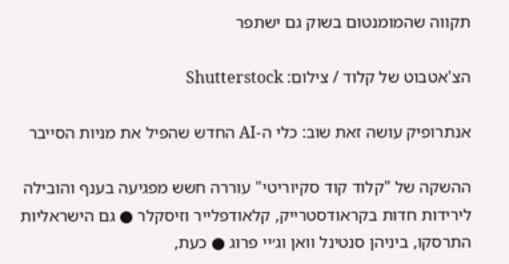תקווה שהמומנטום בשוק גם ישתפר

הצ'אטבוט של קלוד / צילום: Shutterstock

אנתרופיק עושה זאת שוב: כלי ה-AI החדש שהפיל את מניות הסייבר

ההשקה של "קלוד קוד סקיוריטי" עוררה חשש מפגיעה בענף והובילה לירידות חדות בקראודסטרייק, קלאודפלייר וזיסקלר ● גם הישראליות התרסקו, ביניהן סנטינל וואן וג׳יי פרוג ● כעת,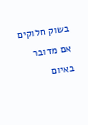בשוק חלוקים אם מדובר באיום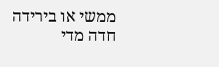ממשי או בירידה חדה מדי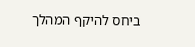ביחס להיקף המהלך